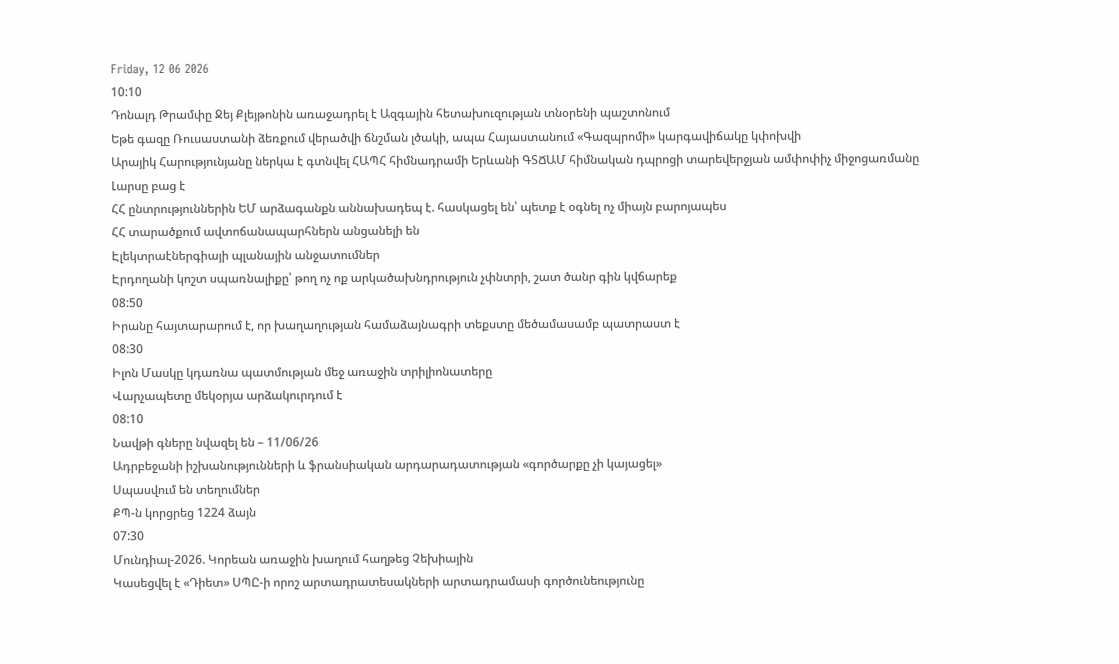Friday, 12 06 2026
10:10
Դոնալդ Թրամփը Ջեյ Քլեյթոնին առաջադրել է Ազգային հետախուզության տնօրենի պաշտոնում
Եթե գազը Ռուսաստանի ձեռքում վերածվի ճնշման լծակի, ապա Հայաստանում «Գազպրոմի» կարգավիճակը կփոխվի
Արայիկ Հարությունյանը ներկա է գտնվել ՀԱՊՀ հիմնադրամի Երևանի ԳՏՃԱՄ հիմնական դպրոցի տարեվերջյան ամփոփիչ միջոցառմանը
Լարսը բաց է
ՀՀ ընտրություններին ԵՄ արձագանքն աննախադեպ է. հասկացել են՝ պետք է օգնել ոչ միայն բարոյապես
ՀՀ տարածքում ավտոճանապարհներն անցանելի են
Էլեկտրաէներգիայի պլանային անջատումներ
Էրդողանի կոշտ սպառնալիքը՝ թող ոչ ոք արկածախնդրություն չփնտրի, շատ ծանր գին կվճարեք
08:50
Իրանը հայտարարում է, որ խաղաղության համաձայնագրի տեքստը մեծամասամբ պատրաստ է
08:30
Իլոն Մասկը կդառնա պատմության մեջ առաջին տրիլիոնատերը
Վարչապետը մեկօրյա արձակուրդում է
08:10
Նավթի գները նվազել են – 11/06/26
Ադրբեջանի իշխանությունների և ֆրանսիական արդարադատության «գործարքը չի կայացել»
Սպասվում են տեղումներ
ՔՊ-ն կորցրեց 1224 ձայն
07:30
Մունդիալ-2026. Կորեան առաջին խաղում հաղթեց Չեխիային
Կասեցվել է «Դիետ» ՍՊԸ-ի որոշ արտադրատեսակների արտադրամասի գործունեությունը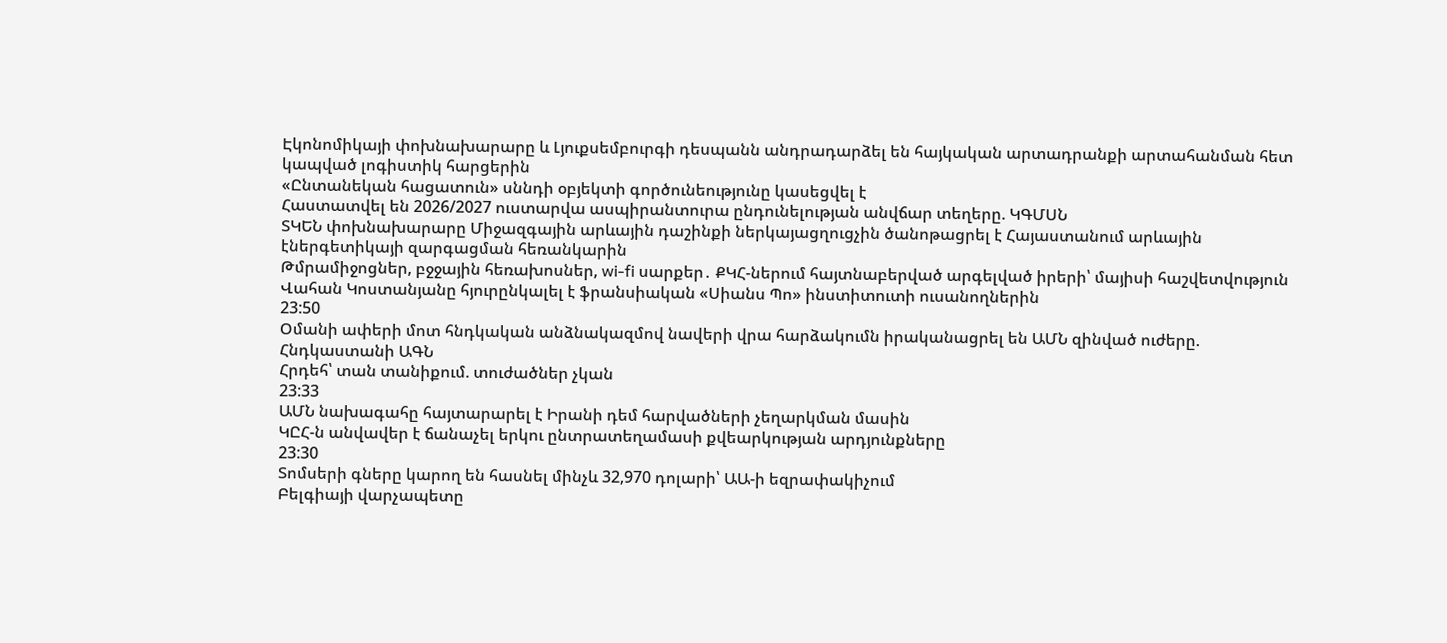Էկոնոմիկայի փոխնախարարը և Լյուքսեմբուրգի դեսպանն անդրադարձել են հայկական արտադրանքի արտահանման հետ կապված լոգիստիկ հարցերին
«Ընտանեկան հացատուն» սննդի օբյեկտի գործունեությունը կասեցվել է
Հաստատվել են 2026/2027 ուստարվա ասպիրանտուրա ընդունելության անվճար տեղերը. ԿԳՄՍՆ
ՏԿԵՆ փոխնախարարը Միջազգային արևային դաշինքի ներկայացղուցչին ծանոթացրել է Հայաստանում արևային էներգետիկայի զարգացման հեռանկարին
Թմրամիջոցներ, բջջային հեռախոսներ, wi-fi սարքեր․ ՔԿՀ-ներում հայտնաբերված արգելված իրերի՝ մայիսի հաշվետվություն
Վահան Կոստանյանը հյուրընկալել է ֆրանսիական «Սիանս Պո» ինստիտուտի ուսանողներին
23:50
Օմանի ափերի մոտ հնդկական անձնակազմով նավերի վրա հարձակումն իրականացրել են ԱՄՆ զինված ուժերը. Հնդկաստանի ԱԳՆ
Հրդեհ՝ տան տանիքում. տուժածներ չկան
23:33
ԱՄՆ նախագահը հայտարարել է Իրանի դեմ հարվածների չեղարկման մասին
ԿԸՀ-ն անվավեր է ճանաչել երկու ընտրատեղամասի քվեարկության արդյունքները
23:30
Տոմսերի գները կարող են հասնել մինչև 32,970 դոլարի՝ ԱԱ-ի եզրափակիչում
Բելգիայի վարչապետը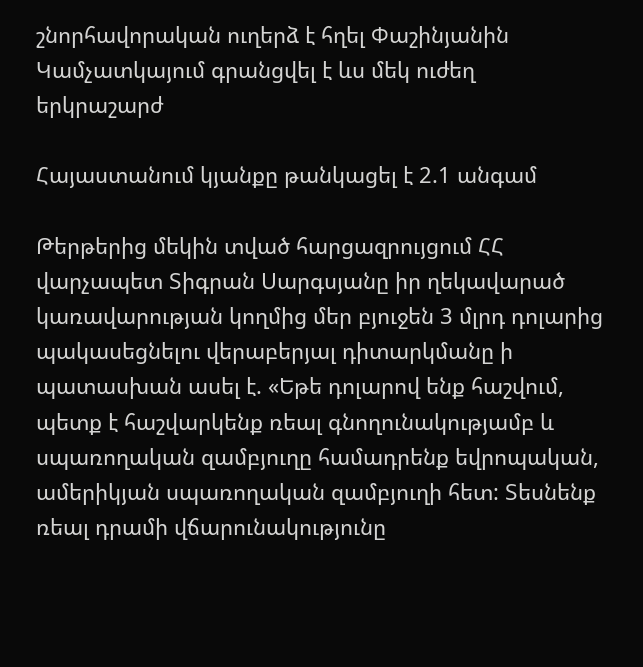շնորհավորական ուղերձ է հղել Փաշինյանին
Կամչատկայում գրանցվել է ևս մեկ ուժեղ երկրաշարժ

Հայաստանում կյանքը թանկացել է 2.1 անգամ

Թերթերից մեկին տված հարցազրույցում ՀՀ վարչապետ Տիգրան Սարգսյանը իր ղեկավարած կառավարության կողմից մեր բյուջեն 3 մլրդ դոլարից պակասեցնելու վերաբերյալ դիտարկմանը ի պատասխան ասել է. «Եթե դոլարով ենք հաշվում, պետք է հաշվարկենք ռեալ գնողունակությամբ և սպառողական զամբյուղը համադրենք եվրոպական, ամերիկյան սպառողական զամբյուղի հետ: Տեսնենք ռեալ դրամի վճարունակությունը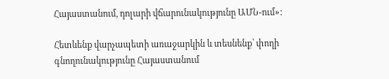Հայաստանում, դոլարի վճարունակությունը ԱՄՆ-ում»:

Հետևենք վարչապետի առաջարկին և տեսնենք՝ փողի գնողունակությունը Հայաստանում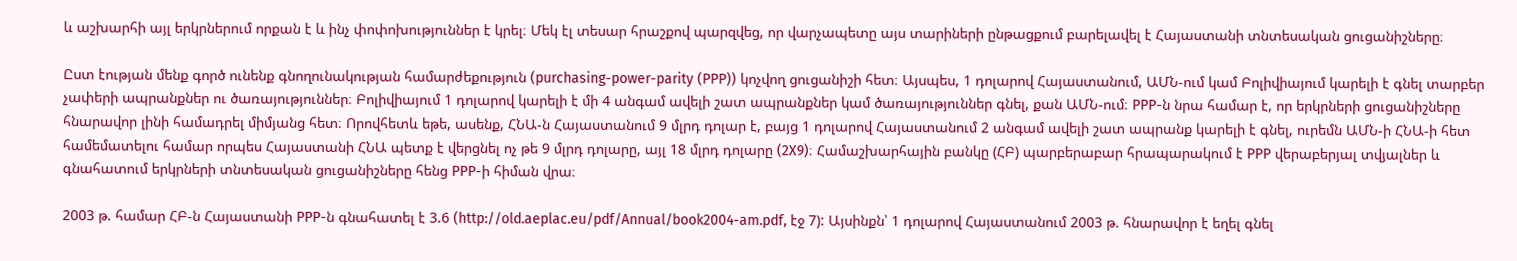և աշխարհի այլ երկրներում որքան է և ինչ փոփոխություններ է կրել։ Մեկ էլ տեսար հրաշքով պարզվեց, որ վարչապետը այս տարիների ընթացքում բարելավել է Հայաստանի տնտեսական ցուցանիշները։

Ըստ էության մենք գործ ունենք գնողունակության համարժեքություն (purchasing-power-parity (PPP)) կոչվող ցուցանիշի հետ։ Այսպես, 1 դոլարով Հայաստանում, ԱՄՆ-ում կամ Բոլիվիայում կարելի է գնել տարբեր չափերի ապրանքներ ու ծառայություններ։ Բոլիվիայում 1 դոլարով կարելի է մի 4 անգամ ավելի շատ ապրանքներ կամ ծառայություններ գնել, քան ԱՄՆ-ում։ PPP-ն նրա համար է, որ երկրների ցուցանիշները հնարավոր լինի համադրել միմյանց հետ։ Որովհետև եթե, ասենք, ՀՆԱ-ն Հայաստանում 9 մլրդ դոլար է, բայց 1 դոլարով Հայաստանում 2 անգամ ավելի շատ ապրանք կարելի է գնել, ուրեմն ԱՄՆ-ի ՀՆԱ-ի հետ համեմատելու համար որպես Հայաստանի ՀՆԱ պետք է վերցնել ոչ թե 9 մլրդ դոլարը, այլ 18 մլրդ դոլարը (2X9)։ Համաշխարհային բանկը (ՀԲ) պարբերաբար հրապարակում է PPP վերաբերյալ տվյալներ և գնահատում երկրների տնտեսական ցուցանիշները հենց PPP-ի հիման վրա։

2003 թ. համար ՀԲ-ն Հայաստանի PPP-ն գնահատել է 3.6 (http://old.aeplac.eu/pdf/Annual/book2004-am.pdf, էջ 7): Այսինքն՝ 1 դոլարով Հայաստանում 2003 թ. հնարավոր է եղել գնել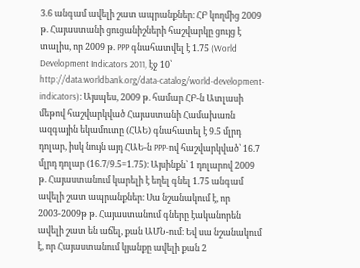3.6 անգամ ավելի շատ ապրանքներ։ ՀԲ կողմից 2009 թ. Հայաստանի ցուցանիշների հաշվարկը ցույց է տալիս, որ 2009 թ. PPP գնահատվել է 1.75 (World Development Indicators 2011, էջ 10՝ http://data.worldbank.org/data-catalog/world-development-indicators)։ Այսպես, 2009 թ. համար ՀԲ-ն Ատլասի մեթով հաշվարկված Հայաստանի Համախառն ազգային եկամուտը (ՀԱԵ) գնահատել է 9.5 մլրդ դոլար, իսկ նույն այդ ՀԱԵ-ն PPP-ով հաշվարկված՝ 16.7 մլրդ դոլար (16.7/9.5=1.75)։ Այսինքն՝ 1 դոլարով 2009 թ. Հայաստանում կարելի է եղել գնել 1.75 անգամ ավելի շատ ապրանքներ։ Սա նշանակում է, որ 2003-2009թ թ. Հայաստանում գները էականորեն ավելի շատ են աճել, քան ԱՄՆ-ում։ Եվ սա նշանակում է, որ Հայաստանում կյանքը ավելի քան 2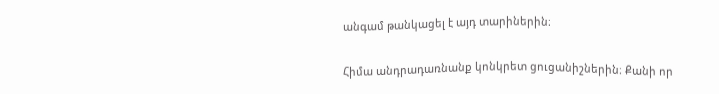անգամ թանկացել է այդ տարիներին։

Հիմա անդրադառնանք կոնկրետ ցուցանիշներին։ Քանի որ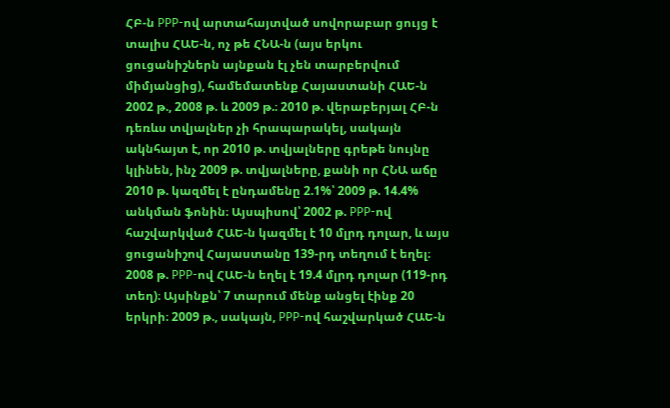ՀԲ-ն PPP-ով արտահայտված սովորաբար ցույց է տալիս ՀԱԵ-ն, ոչ թե ՀՆԱ-ն (այս երկու ցուցանիշներն այնքան էլ չեն տարբերվում միմյանցից), համեմատենք Հայաստանի ՀԱԵ-ն 2002 թ., 2008 թ. և 2009 թ.։ 2010 թ. վերաբերյալ ՀԲ-ն դեռևս տվյալներ չի հրապարակել, սակայն ակնհայտ է, որ 2010 թ. տվյալները գրեթե նույնը կլինեն, ինչ 2009 թ. տվյալները, քանի որ ՀՆԱ աճը 2010 թ. կազմել է ընդամենը 2.1%՝ 2009 թ. 14.4% անկման ֆոնին։ Այսպիսով՝ 2002 թ. PPP-ով հաշվարկված ՀԱԵ-ն կազմել է 10 մլրդ դոլար, և այս ցուցանիշով Հայաստանը 139-րդ տեղում է եղել։ 2008 թ. PPP-ով ՀԱԵ-ն եղել է 19.4 մլրդ դոլար (119-րդ տեղ)։ Այսինքն՝ 7 տարում մենք անցել էինք 20 երկրի։ 2009 թ., սակայն, PPP-ով հաշվարկած ՀԱԵ-ն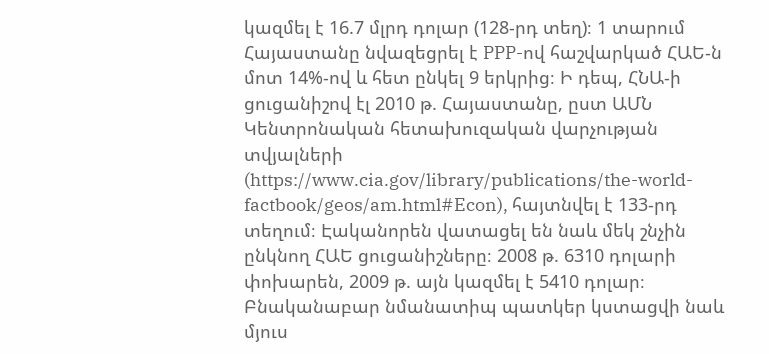կազմել է 16.7 մլրդ դոլար (128-րդ տեղ)։ 1 տարում Հայաստանը նվազեցրել է PPP-ով հաշվարկած ՀԱԵ-ն մոտ 14%-ով և հետ ընկել 9 երկրից։ Ի դեպ, ՀՆԱ-ի ցուցանիշով էլ 2010 թ. Հայաստանը, ըստ ԱՄՆ Կենտրոնական հետախուզական վարչության տվյալների (https://www.cia.gov/library/publications/the-world-factbook/geos/am.html#Econ), հայտնվել է 133-րդ տեղում։ Էականորեն վատացել են նաև մեկ շնչին ընկնող ՀԱԵ ցուցանիշները։ 2008 թ. 6310 դոլարի փոխարեն, 2009 թ. այն կազմել է 5410 դոլար։ Բնականաբար նմանատիպ պատկեր կստացվի նաև մյուս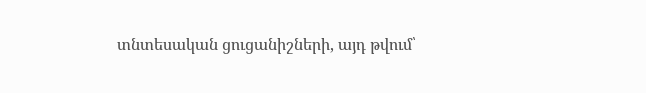տնտեսական ցուցանիշների, այդ թվում՝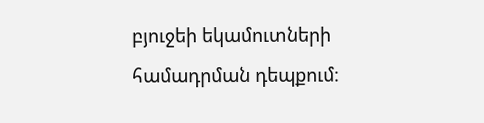բյուջեի եկամուտների համադրման դեպքում։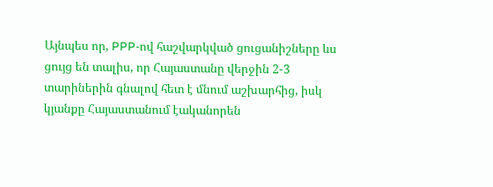Այնպես որ, PPP-ով հաշվարկված ցուցանիշները ևս ցույց են տալիս, որ Հայաստանը վերջին 2-3 տարիներին գնալով հետ է մնում աշխարհից, իսկ կյանքը Հայաստանում էականորեն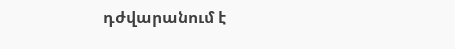դժվարանում է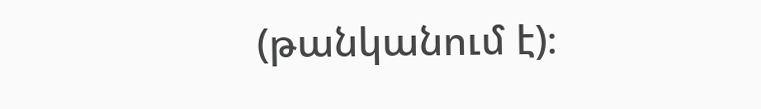(թանկանում է)։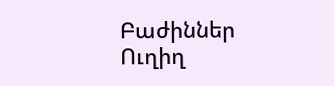Բաժիններ
Ուղիղ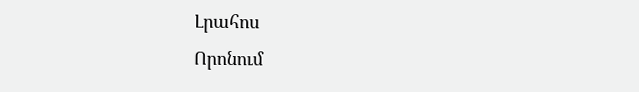Լրահոս
Որոնում